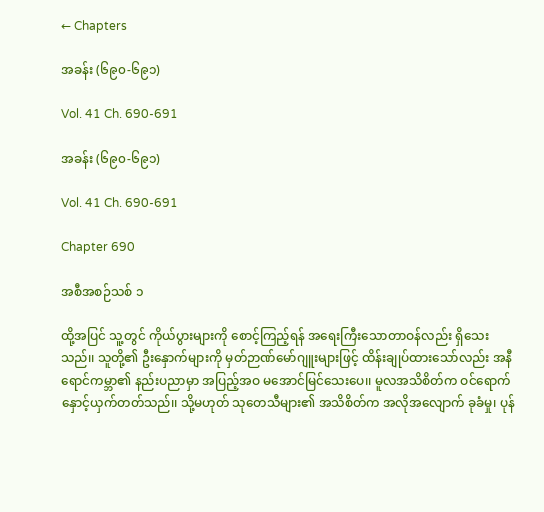← Chapters

အခန်း (၆၉၀-၆၉၁)

Vol. 41 Ch. 690-691

အခန်း (၆၉၀-၆၉၁)

Vol. 41 Ch. 690-691

Chapter 690

အစီအစဉ်သစ် ၁

ထို့အပြင် သူ့တွင် ကိုယ်ပွားများကို စောင့်ကြည့်ရန် အရေးကြီးသောတာဝန်လည်း ရှိသေးသည်၊၊ သူတို့၏ ဦးနှောက်များကို မှတ်ဉာဏ်မော်ဂျူးများဖြင့် ထိန်းချုပ်ထားသော်လည်း အနီရောင်ကမ္ဘာ၏ နည်းပညာမှာ အပြည့်အဝ မအောင်မြင်သေးပေ၊၊ မူလအသိစိတ်က ဝင်ရောက်နှောင့်ယှက်တတ်သည်၊၊ သို့မဟုတ် သုတေသီများ၏ အသိစိတ်က အလိုအလျောက် ခုခံမှု၊ ပုန်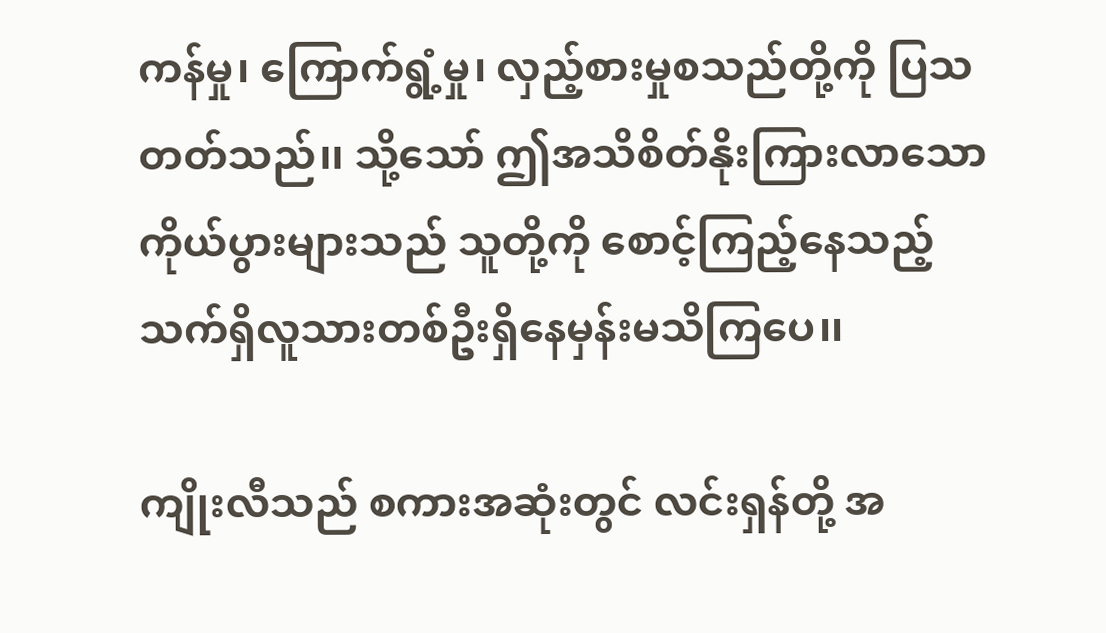ကန်မှု၊ ကြောက်ရွံ့မှု၊ လှည့်စားမှုစသည်တို့ကို ပြသတတ်သည်၊၊ သို့သော် ဤအသိစိတ်နိုးကြားလာသော ကိုယ်ပွားများသည် သူတို့ကို စောင့်ကြည့်နေသည့် သက်ရှိလူသားတစ်ဦးရှိနေမှန်းမသိကြပေ၊၊

ကျိုးလီသည် စကားအဆုံးတွင် လင်းရှန်တို့ အ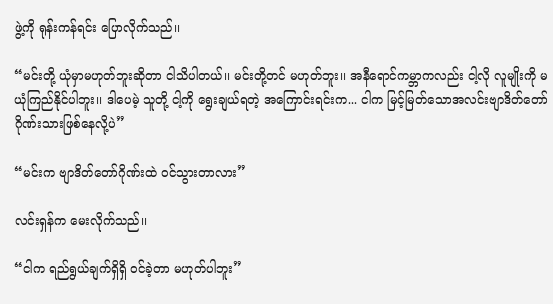ဖွဲ့ကို ရုန်းကန်ရင်း ပြောလိုက်သည်၊၊

“မင်းတို့ ယုံမှာမဟုတ်ဘူးဆိုတာ ငါသိပါတယ်၊၊ မင်းတို့တင် မဟုတ်ဘူး၊၊ အနီရောင်ကမ္ဘာကလည်း ငါ့လို လူမျိုးကို မယုံကြည်နိုင်ပါဘူး၊၊ ဒါပေမဲ့ သူတို့ ငါ့ကို ရွေးချယ်ရတဲ့ အကြောင်းရင်းက... ငါက မြင့်မြတ်သောအလင်းဗျာဒိတ်တော်ဂိုဏ်းသားဖြစ်နေလို့ပဲ”

“မင်းက ဗျာဒိတ်တော်ဂိုဏ်းထဲ ဝင်သွားတာလား”

လင်းရှန်က မေးလိုက်သည်၊၊

“ငါက ရည်ရွယ်ချက်ရှိရှိ ဝင်ခဲ့တာ မဟုတ်ပါဘူး”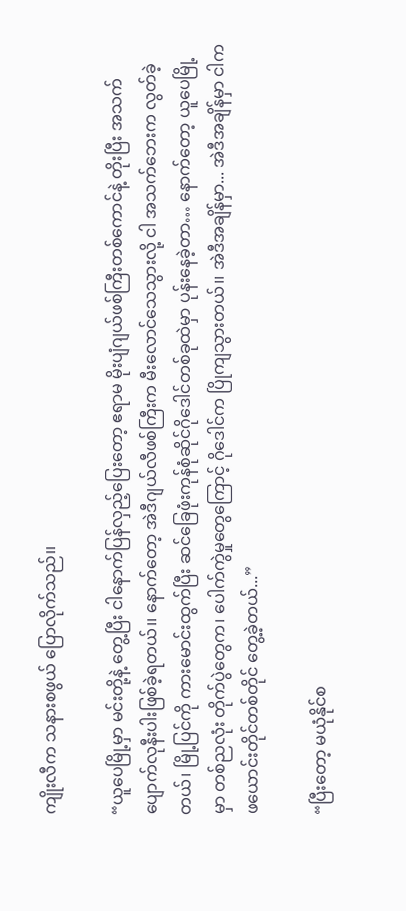ကျိုးလီက သနားစဖွယ် ပြောလိုက်သည်၊၊

“ယူပေမြို့မှာ မင်းတို့နဲ့ တွေ့ပြီး ငါနောက်ပြန်လှည့်ပြေးတော့ ဧရာမ မိုးပျံဂျယ်ဖစ်ကြီးတစ်ကောင်နဲ့ တိုးပြီး အသက်ပျောက်လုနီးပါးဖြစ်ခဲ့ရတယ်၊၊ နောက်တော့ အဲဒီဂျယ်လီဖစ်ကြီးက မီးလောင်သေသွားလို့ ငါ အသက်ဘေးက လွတ်ခဲ့တယ်၊ မြို့ပြင်ကို ကားမောင်းထွက်ပြီး ဆင်ခြေဖုံးကုန်စုံဆိုင်ဂိုဒေါင်တစ်ခုထဲမှာ ပုန်းနေခဲ့တာ… နောက်တော့ ယူပေမြို့မှာ တစ်ညလုံး တိုက်ပွဲတွေက၊ ပေါက်ကွဲမှုတွေကြောင့် ဂိုဒေါင်က ပြိုကျသွားတယ်၊၊ အဲဒီအချိန်မှာ... အဲဒီအချိန်မှာ ငါက ဖယောင်းတိုင်တစ်တိုင် တွေ့ခဲ့တယ်...”

“ပြီးတော့ မယုံနိုင်စ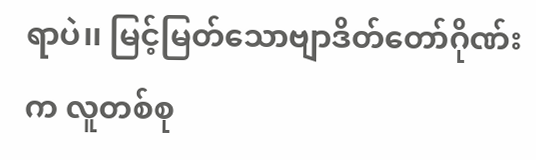ရာပဲ၊၊ မြင့်မြတ်သောဗျာဒိတ်တော်ဂိုဏ်းက လူတစ်စု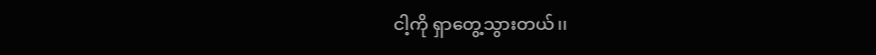ငါ့ကို ရှာတွေ့သွားတယ်၊၊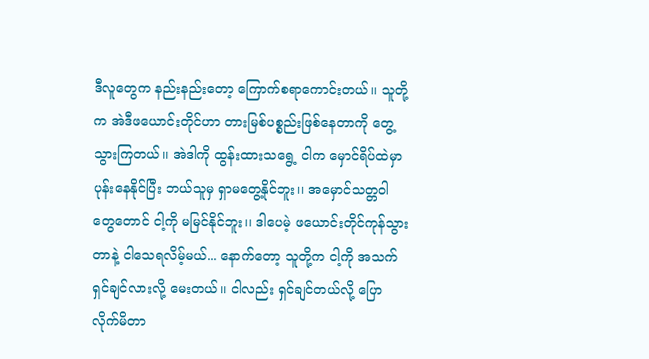ဒီလူတွေက နည်းနည်းတော့ ကြောက်စရာကောင်းတယ်၊၊ သူတို့က အဲဒီဖယောင်းတိုင်ဟာ တားမြစ်ပစ္စည်းဖြစ်နေတာကို တွေ့သွားကြတယ်၊၊ အဲဒါကို ထွန်းထားသရွေ့ ငါက မှောင်ရိပ်ထဲမှာ ပုန်းနေနိုင်ပြီး ဘယ်သူမှ ရှာမတွေ့နိုင်ဘူး၊၊ အမှောင်သတ္တဝါတွေတောင် ငါ့ကို မမြင်နိုင်ဘူး၊၊ ဒါပေမဲ့ ဖယောင်းတိုင်ကုန်သွားတာနဲ့ ငါသေရလိမ့်မယ်... နောက်တော့ သူတို့က ငါ့ကို အသက်ရှင်ချင်လားလို့ မေးတယ်၊၊ ငါလည်း ရှင်ချင်တယ်လို့ ပြောလိုက်မိတာ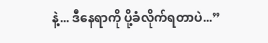နဲ့... ဒီနေရာကို ပို့ခံလိုက်ရတာပဲ...”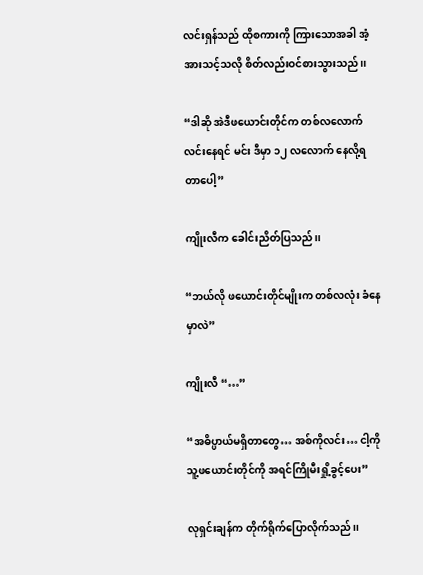လင်းရှန်သည် ထိုစကားကို ကြားသောအခါ အံ့အားသင့်သလို စိတ်လည်းဝင်စားသွားသည်၊၊

“ဒါဆို အဲဒီဖယောင်းတိုင်က တစ်လလောက် လင်းနေရင် မင်း ဒီမှာ ၁၂ လလောက် နေလို့ရတာပေါ့”

ကျိုးလီက ခေါင်းညိတ်ပြသည်၊၊

“ဘယ်လို ဖယောင်းတိုင်မျိုးက တစ်လလုံး ခံနေမှာလဲ”

ကျိုးလီ “…”

“အဓိပ္ပာယ်မရှိတာတွေ… အစ်ကိုလင်း… ငါ့ကို သူ့ဖယောင်းတိုင်ကို အရင်ကြိုမီးရှို့ခွင့်ပေး”

လုရှင်းချန်က တိုက်ရိုက်ပြောလိုက်သည်၊၊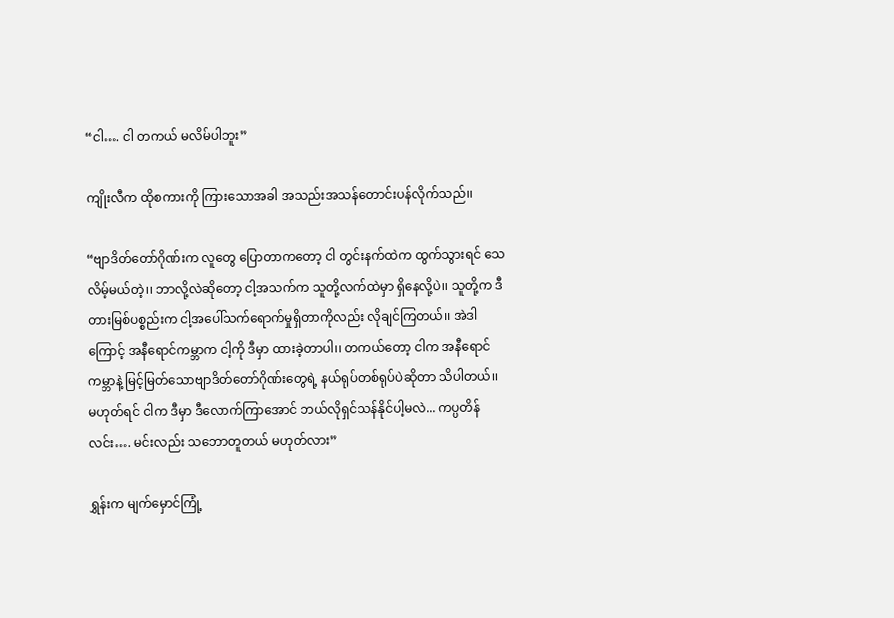“ငါ…. ငါ တကယ် မလိမ်ပါဘူး”

ကျိုးလီက ထိုစကားကို ကြားသောအခါ အသည်းအသန်တောင်းပန်လိုက်သည်၊၊

“ဗျာဒိတ်တော်ဂိုဏ်းက လူတွေ ပြောတာကတော့ ငါ တွင်းနက်ထဲက ထွက်သွားရင် သေလိမ့်မယ်တဲ့၊၊ ဘာလို့လဲဆိုတော့ ငါ့အသက်က သူတို့လက်ထဲမှာ ရှိနေလို့ပဲ၊၊ သူတို့က ဒီတားမြစ်ပစ္စည်းက ငါ့အပေါ်သက်ရောက်မှုရှိတာကိုလည်း လိုချင်ကြတယ်၊၊ အဲဒါကြောင့် အနီရောင်ကမ္ဘာက ငါ့ကို ဒီမှာ ထားခဲ့တာပါ၊၊ တကယ်တော့ ငါက အနီရောင်ကမ္ဘာနဲ့ မြင့်မြတ်သောဗျာဒိတ်တော်ဂိုဏ်းတွေရဲ့ နယ်ရုပ်တစ်ရုပ်ပဲဆိုတာ သိပါတယ်၊၊ မဟုတ်ရင် ငါက ဒီမှာ ဒီလောက်ကြာအောင် ဘယ်လိုရှင်သန်နိုင်ပါ့မလဲ... ကပ္ပတိန်လင်း…. မင်းလည်း သဘောတူတယ် မဟုတ်လား”

ရွှန်းက မျက်မှောင်ကြုံ့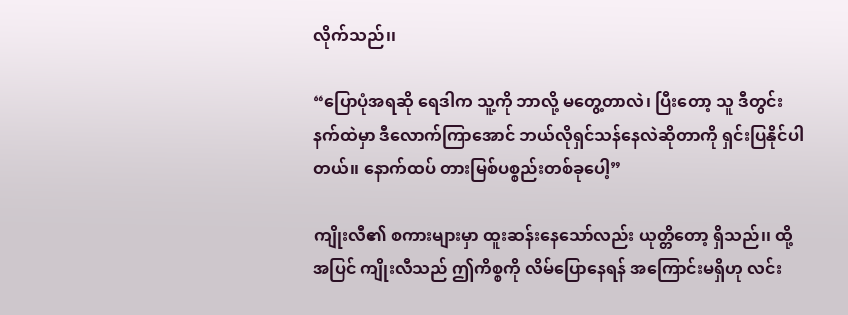လိုက်သည်၊၊

“ပြောပုံအရဆို ရေဒါက သူ့ကို ဘာလို့ မတွေ့တာလဲ၊ ပြီးတော့ သူ ဒီတွင်းနက်ထဲမှာ ဒီလောက်ကြာအောင် ဘယ်လိုရှင်သန်နေလဲဆိုတာကို ရှင်းပြနိုင်ပါတယ်၊၊ နောက်ထပ် တားမြစ်ပစ္စည်းတစ်ခုပေါ့”

ကျိုးလီ၏ စကားများမှာ ထူးဆန်းနေသော်လည်း ယုတ္တိတော့ ရှိသည်၊၊ ထို့အပြင် ကျိုးလီသည် ဤကိစ္စကို လိမ်ပြောနေရန် အကြောင်းမရှိဟု လင်း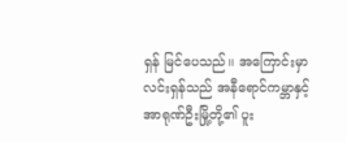ရှန် မြင်ပေသည်၊၊ အကြောင်းမှာ လင်းရှန်သည် အနီရောင်ကမ္ဘာနှင့် အာရုဏ်ဦးမြို့တို့၏ ပူး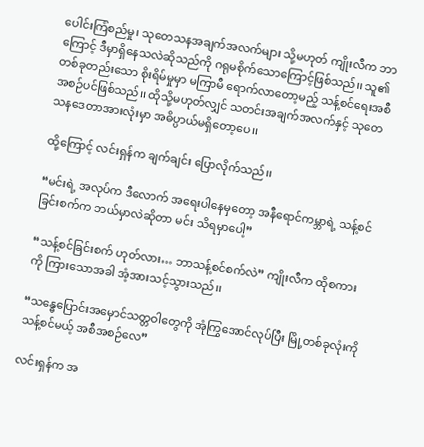ပေါင်းကြံစည်မှု၊ သုတေသနအချက်အလက်များ သို့မဟုတ် ကျိုးလီက ဘာကြောင့် ဒီမှာရှိနေသလဲဆိုသည်ကို ဂရုမစိုက်သောကြောင့်ဖြစ်သည်၊၊ သူ၏ တစ်ခုတည်းသော စိုးရိမ်မှုမှာ မကြာမီ ရောက်လာတော့မည့် သန့်စင်ရေးအစီအစဉ်ပင်ဖြစ်သည်၊၊ ထိုသို့မဟုတ်လျှင် သတင်းအချက်အလက်နှင့် သုတေသနဒေတာအားလုံးမှာ အဓိပ္ပာယ်မရှိတော့ပေ၊၊

ထို့ကြောင့် လင်းရှန်က ချက်ချင်း ပြောလိုက်သည်၊၊

“မင်းရဲ့ အလုပ်က ဒီလောက် အရေးပါနေမှတော့ အနီရောင်ကမ္ဘာရဲ့ သန့်စင်ခြင်းစက်က ဘယ်မှာလဲဆိုတာ မင်း သိရမှာပေါ့”

“သန့်စင်ခြင်းစက် ဟုတ်လား… ဘာသန့်စင်စက်လဲ” ကျိုးလီက ထိုစကားကို ကြားသောအခါ အံ့အားသင့်သွားသည်၊၊

“သန္ဓေပြောင်းအမှောင်သတ္တဝါတွေကို အုံကြွအောင်လုပ်ပြီး မြို့တစ်ခုလုံးကို သန့်စင်မယ့် အစီအစဉ်လေ”

လင်းရှန်က အ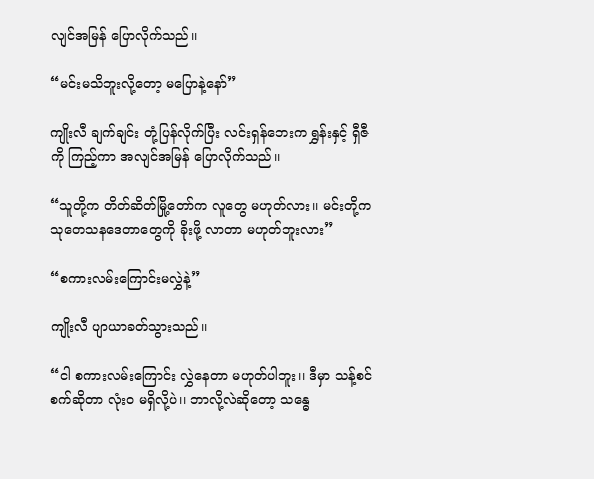လျင်အမြန် ပြောလိုက်သည်၊၊

“မင်းမသိဘူးလို့တော့ မပြောနဲ့နော်”

ကျိုးလီ ချက်ချင်း တုံ့ပြန်လိုက်ပြီး လင်းရှန်ဘေးက ရွှန်းနှင့် ရှီဇီကို ကြည့်ကာ အလျင်အမြန် ပြောလိုက်သည်၊၊

“သူတို့က တိတ်ဆိတ်မြို့တော်က လူတွေ မဟုတ်လား၊၊ မင်းတို့က သုတေသနဒေတာတွေကို ခိုးဖို့ လာတာ မဟုတ်ဘူးလား”

“စကားလမ်းကြောင်းမလွှဲနဲ့”

ကျိုးလီ ပျာယာခတ်သွားသည်၊၊

“ငါ စကားလမ်းကြောင်း လွှဲနေတာ မဟုတ်ပါဘူး၊၊ ဒီမှာ သန့်စင်စက်ဆိုတာ လုံးဝ မရှိလို့ပဲ၊၊ ဘာလို့လဲဆိုတော့ သန္ဓေ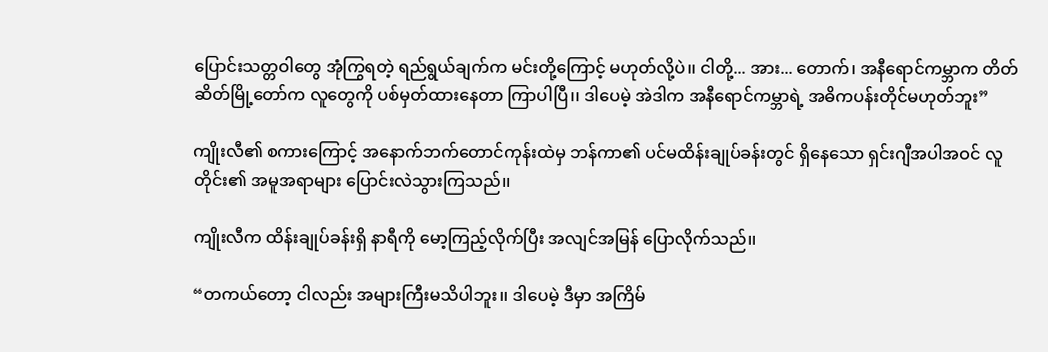ပြောင်းသတ္တဝါတွေ အုံကြွရတဲ့ ရည်ရွယ်ချက်က မင်းတို့ကြောင့် မဟုတ်လို့ပဲ၊၊ ငါတို့... အား... တောက်၊ အနီရောင်ကမ္ဘာက တိတ်ဆိတ်မြို့တော်က လူတွေကို ပစ်မှတ်ထားနေတာ ကြာပါပြီ၊၊ ဒါပေမဲ့ အဲဒါက အနီရောင်ကမ္ဘာရဲ့ အဓိကပန်းတိုင်မဟုတ်ဘူး”

ကျိုးလီ၏ စကားကြောင့် အနောက်ဘက်တောင်ကုန်းထဲမှ ဘန်ကာ၏ ပင်မထိန်းချုပ်ခန်းတွင် ရှိနေသော ရှင်းဂျီအပါအဝင် လူတိုင်း၏ အမူအရာများ ပြောင်းလဲသွားကြသည်၊၊

ကျိုးလီက ထိန်းချုပ်ခန်းရှိ နာရီကို မော့ကြည့်လိုက်ပြီး အလျင်အမြန် ပြောလိုက်သည်၊၊

“တကယ်တော့ ငါလည်း အများကြီးမသိပါဘူး၊၊ ဒါပေမဲ့ ဒီမှာ အကြိမ်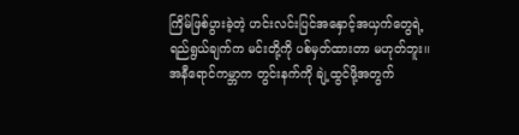ကြိမ်ဖြစ်ပွားခဲ့တဲ့ ဟင်းလင်းပြင်အနှောင့်အယှက်တွေရဲ့ ရည်ရွယ်ချက်က မင်းတို့ကို ပစ်မှတ်ထားတာ မဟုတ်ဘူး၊၊ အနီရောင်ကမ္ဘာက တွင်းနက်ကို ချဲ့ထွင်ဖို့အတွက်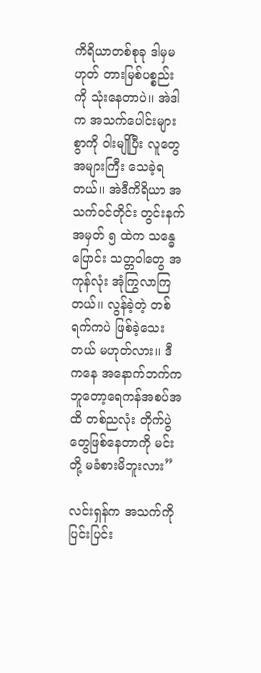ကိရိယာတစ်စုခု ဒါမှမဟုတ် တားမြစ်ပစ္စည်းကို သုံးနေတာပဲ၊၊ အဲဒါက အသက်ပေါင်းများစွာကို ဝါးမျိုပြီး လူတွေ အများကြီး သေခဲ့ရတယ်၊၊ အဲဒီကိရိယာ အသက်ဝင်တိုင်း တွင်းနက် အမှတ် ၅ ထဲက သန္ဓေပြောင်း သတ္တဝါတွေ အကုန်လုံး အုံကြွလာကြတယ်၊၊ လွန်ခဲ့တဲ့ တစ်ရက်ကပဲ ဖြစ်ခဲ့သေးတယ် မဟုတ်လား၊၊ ဒီကနေ အနောက်ဘက်က ဘူတော့ရေကန်အစပ်အထိ တစ်ညလုံး တိုက်ပွဲတွေဖြစ်နေတာကို မင်းတို့ မခံစားမိဘူးလား”

လင်းရှန်က အသက်ကို ပြင်းပြင်း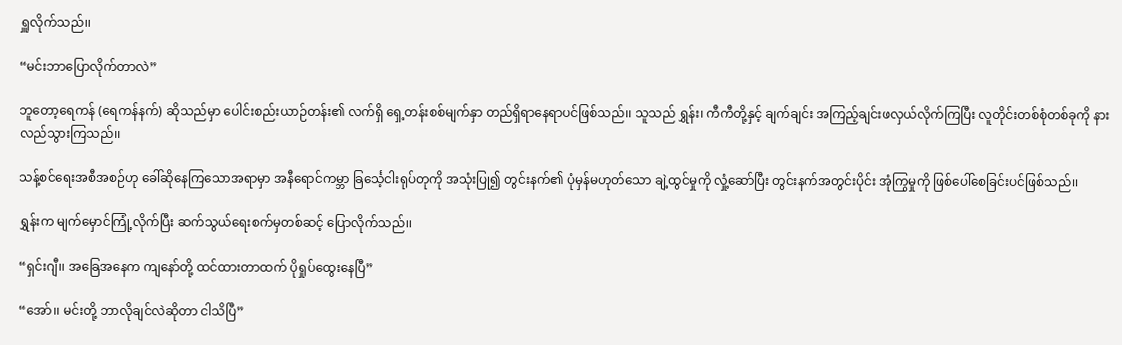ရှူလိုက်သည်၊၊

“မင်းဘာပြောလိုက်တာလဲ”

ဘူတော့ရေကန် (ရေကန်နက်) ဆိုသည်မှာ ပေါင်းစည်းယာဉ်တန်း၏ လက်ရှိ ရှေ့တန်းစစ်မျက်နှာ တည်ရှိရာနေရာပင်ဖြစ်သည်၊၊ သူသည် ရွှန်း၊ ကီကီတို့နှင့် ချက်ချင်း အကြည့်ချင်းဖလှယ်လိုက်ကြပြီး လူတိုင်းတစ်စုံတစ်ခုကို နားလည်သွားကြသည်၊၊

သန့်စင်ရေးအစီအစဉ်ဟု ခေါ်ဆိုနေကြသောအရာမှာ အနီရောင်ကမ္ဘာ ခြင်္သေ့ငါးရုပ်တုကို အသုံးပြု၍ တွင်းနက်၏ ပုံမှန်မဟုတ်သော ချဲ့ထွင်မှုကို လှုံ့ဆော်ပြီး တွင်းနက်အတွင်းပိုင်း အုံကြွမှုကို ဖြစ်ပေါ်စေခြင်းပင်ဖြစ်သည်၊၊

ရွှန်းက မျက်မှောင်ကြုံ့လိုက်ပြီး ဆက်သွယ်ရေးစက်မှတစ်ဆင့် ပြောလိုက်သည်၊၊

“ရှင်းဂျီ၊၊ အခြေအနေက ကျနော်တို့ ထင်ထားတာထက် ပိုရှုပ်ထွေးနေပြီ”

“အော်၊၊ မင်းတို့ ဘာလိုချင်လဲဆိုတာ ငါသိပြီ”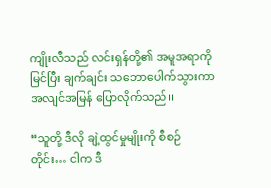ကျိုးလီသည် လင်းရှန်တို့၏ အမူအရာကို မြင်ပြီး ချက်ချင်း သဘောပေါက်သွားကာ အလျင်အမြန် ပြောလိုက်သည်၊၊

“သူတို့ ဒီလို ချဲ့ထွင်မှုမျိုးကို စီစဉ်တိုင်း… ငါက ဒီ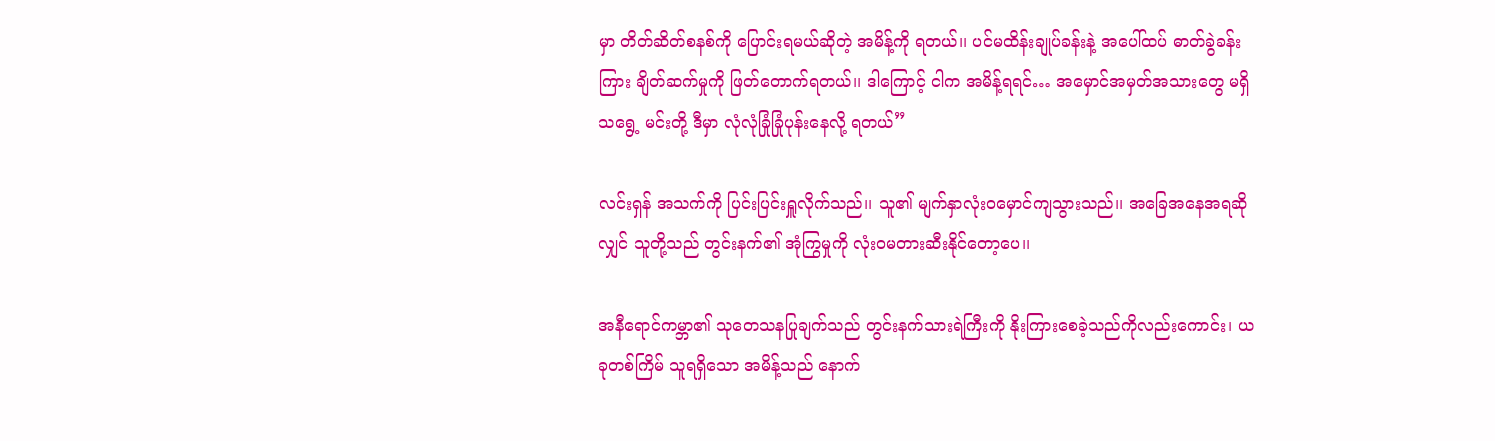မှာ တိတ်ဆိတ်စနစ်ကို ပြောင်းရမယ်ဆိုတဲ့ အမိန့်ကို ရတယ်၊၊ ပင်မထိန်းချုပ်ခန်းနဲ့ အပေါ်ထပ် ဓာတ်ခွဲခန်းကြား ချိတ်ဆက်မှုကို ဖြတ်တောက်ရတယ်၊၊ ဒါကြောင့် ငါက အမိန့်ရရင်… အမှောင်အမှတ်အသားတွေ မရှိသရွေ့ မင်းတို့ ဒီမှာ လုံလုံခြုံခြုံပုန်းနေလို့ ရတယ်”

လင်းရှန် အသက်ကို ပြင်းပြင်းရှူလိုက်သည်၊၊ သူ၏ မျက်နှာလုံးဝမှောင်ကျသွားသည်၊၊ အခြေအနေအရဆိုလျှင် သူတို့သည် တွင်းနက်၏ အုံကြွမှုကို လုံးဝမတားဆီးနိုင်တော့ပေ၊၊

အနီရောင်ကမ္ဘာ၏ သုတေသနပြုချက်သည် တွင်းနက်သားရဲကြီးကို နိုးကြားစေခဲ့သည်ကိုလည်းကောင်း၊ ယခုတစ်ကြိမ် သူရရှိသော အမိန့်သည် နောက်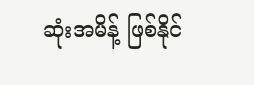ဆုံးအမိန့် ဖြစ်နိုင်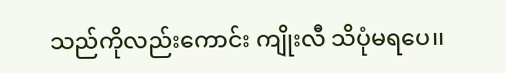သည်ကိုလည်းကောင်း ကျိုးလီ သိပုံမရပေ၊၊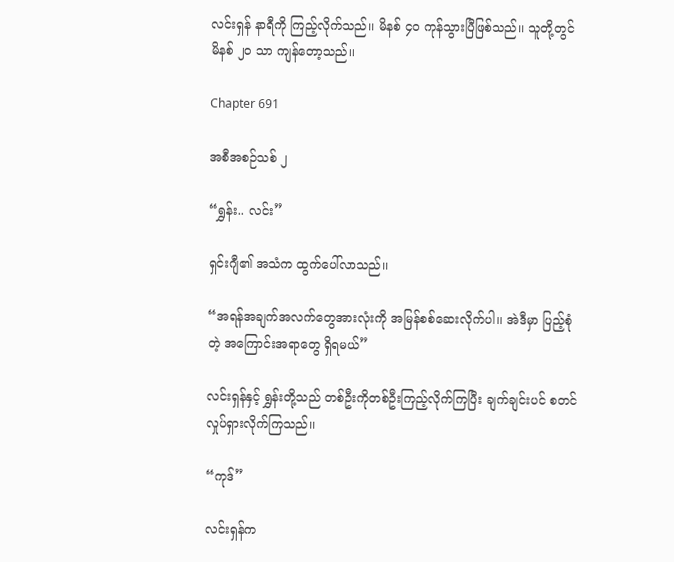လင်းရှန် နာရီကို ကြည့်လိုက်သည်၊၊ မိနစ် ၄၀ ကုန်သွားပြီဖြစ်သည်၊၊ သူတို့တွင် မိနစ် ၂၀ သာ ကျန်တော့သည်၊၊

Chapter 691

အစီအစဉ်သစ် ၂

“ရွှန်း.. လင်း”

ရှင်းဂျီ၏ အသံက ထွက်ပေါ်လာသည်၊၊

“အရန်အချက်အလက်တွေအားလုံးကို အမြန်စစ်ဆေးလိုက်ပါ၊၊ အဲဒီမှာ ပြည့်စုံတဲ့ အကြောင်းအရာတွေ ရှိရမယ်”

လင်းရှန်နှင့် ရွှန်းတို့သည် တစ်ဦးကိုတစ်ဦးကြည့်လိုက်ကြပြီး ချက်ချင်းပင် စတင်လှုပ်ရှားလိုက်ကြသည်၊၊

“ကုဒ်”

လင်းရှန်က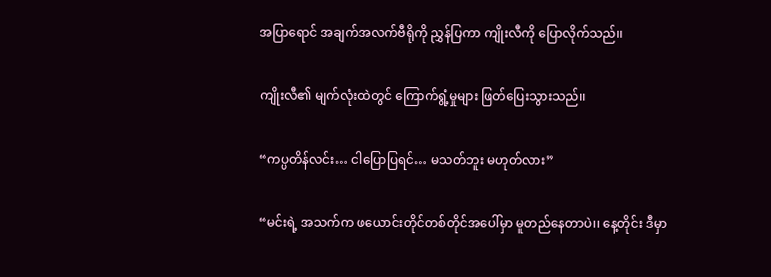အပြာရောင် အချက်အလက်ဗီရိုကို ညွှန်ပြကာ ကျိုးလီကို ပြောလိုက်သည်၊၊

ကျိုးလီ၏ မျက်လုံးထဲတွင် ကြောက်ရွံ့မှုများ ဖြတ်ပြေးသွားသည်၊၊

“ကပ္ပတိန်လင်း… ငါပြောပြရင်… မသတ်ဘူး မဟုတ်လား”

“မင်းရဲ့ အသက်က ဖယောင်းတိုင်တစ်တိုင်အပေါ်မှာ မူတည်နေတာပဲ၊၊ နေ့တိုင်း ဒီမှာ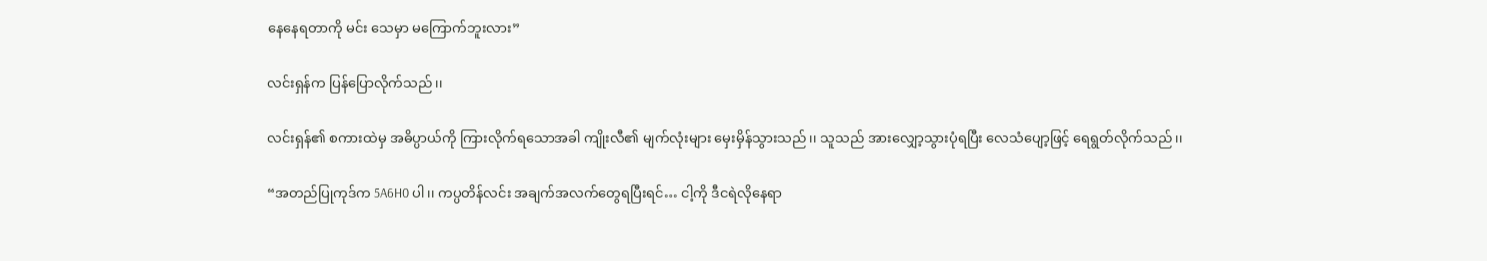နေနေရတာကို မင်း သေမှာ မကြောက်ဘူးလား”

လင်းရှန်က ပြန်ပြောလိုက်သည်၊၊

လင်းရှန်၏ စကားထဲမှ အဓိပ္ပာယ်ကို ကြားလိုက်ရသောအခါ ကျိုးလီ၏ မျက်လုံးများ မှေးမှိန်သွားသည်၊၊ သူသည် အားလျှော့သွားပုံရပြီး လေသံပျော့ဖြင့် ရေရွတ်လိုက်သည်၊၊

“အတည်ပြုကုဒ်က 5A6H0 ပါ၊၊ ကပ္ပတိန်လင်း အချက်အလက်တွေရပြီးရင်… ငါ့ကို ဒီငရဲလိုနေရာ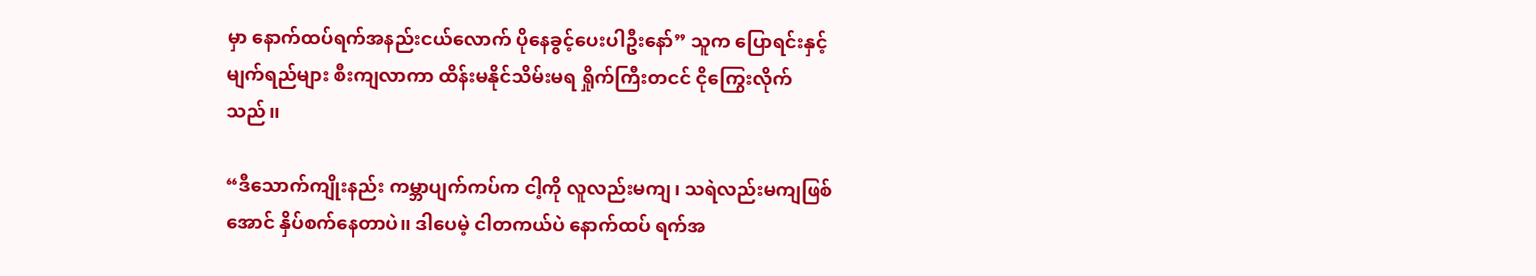မှာ နောက်ထပ်ရက်အနည်းငယ်လောက် ပိုနေခွင့်ပေးပါဦးနော်” သူက ပြောရင်းနှင့် မျက်ရည်များ စီးကျလာကာ ထိန်းမနိုင်သိမ်းမရ ရှိုက်ကြီးတငင် ငိုကြွေးလိုက်သည်၊၊

“ဒီသောက်ကျိုးနည်း ကမ္ဘာပျက်ကပ်က ငါ့ကို လူလည်းမကျ၊ သရဲလည်းမကျဖြစ်အောင် နှိပ်စက်နေတာပဲ၊၊ ဒါပေမဲ့ ငါတကယ်ပဲ နောက်ထပ် ရက်အ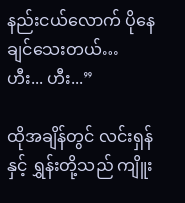နည်းငယ်လောက် ပိုနေချင်သေးတယ်… ဟီး... ဟီး...”

ထိုအချိန်တွင် လင်းရှန်နှင့် ရွှန်းတို့သည် ကျိူး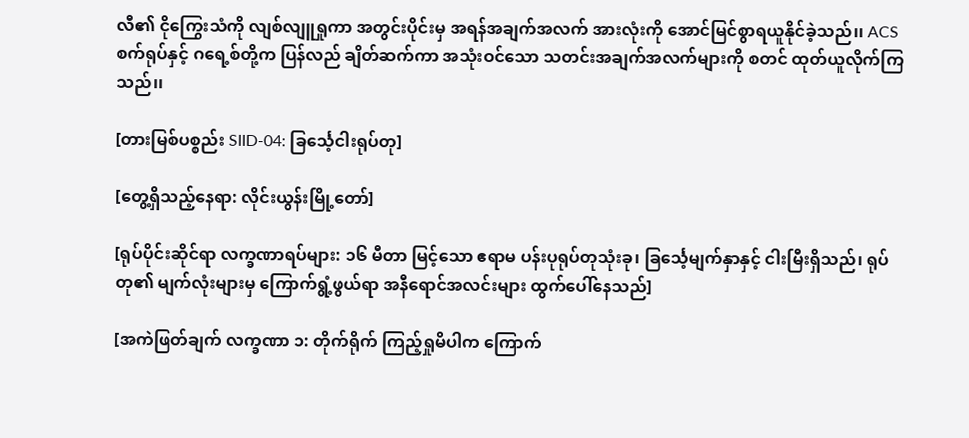လီ၏ ငိုကြွေးသံကို လျစ်လျူရှုကာ အတွင်းပိုင်းမှ အရန်အချက်အလက် အားလုံးကို အောင်မြင်စွာရယူနိုင်ခဲ့သည်၊၊ ACS စက်ရုပ်နှင့် ဂရေ့စ်တို့က ပြန်လည် ချိတ်ဆက်ကာ အသုံးဝင်သော သတင်းအချက်အလက်များကို စတင် ထုတ်ယူလိုက်ကြသည်၊၊

[တားမြစ်ပစ္စည်း SIID-04: ခြင်္သေ့ငါးရုပ်တု]

[တွေ့ရှိသည့်နေရာ: လိုင်းယွန်းမြို့တော်]

[ရုပ်ပိုင်းဆိုင်ရာ လက္ခဏာရပ်များ: ၁၆ မီတာ မြင့်သော ဧရာမ ပန်းပုရုပ်တုသုံးခု၊ ခြင်္သေ့မျက်နှာနှင့် ငါးမြီးရှိသည်၊ ရုပ်တု၏ မျက်လုံးများမှ ကြောက်ရွံ့ဖွယ်ရာ အနီရောင်အလင်းများ ထွက်ပေါ်နေသည်]

[အကဲဖြတ်ချက် လက္ခဏာ ၁: တိုက်ရိုက် ကြည့်ရှုမိပါက ကြောက်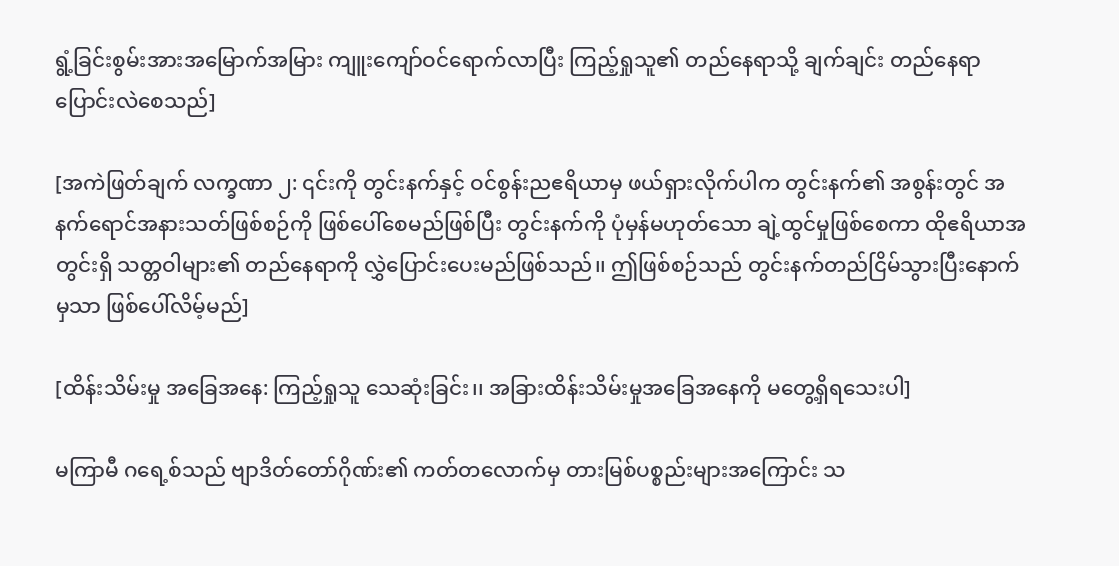ရွံ့ခြင်းစွမ်းအားအမြောက်အမြား ကျူးကျော်ဝင်ရောက်လာပြီး ကြည့်ရှုသူ၏ တည်နေရာသို့ ချက်ချင်း တည်နေရာပြောင်းလဲစေသည်]

[အကဲဖြတ်ချက် လက္ခဏာ ၂: ၎င်းကို တွင်းနက်နှင့် ဝင်စွန်းညဧရိယာမှ ဖယ်ရှားလိုက်ပါက တွင်းနက်၏ အစွန်းတွင် အနက်ရောင်အနားသတ်ဖြစ်စဉ်ကို ဖြစ်ပေါ်စေမည်ဖြစ်ပြီး တွင်းနက်ကို ပုံမှန်မဟုတ်သော ချဲ့ထွင်မှုဖြစ်စေကာ ထိုဧရိယာအတွင်းရှိ သတ္တဝါများ၏ တည်နေရာကို လွှဲပြောင်းပေးမည်ဖြစ်သည်၊၊ ဤဖြစ်စဉ်သည် တွင်းနက်တည်ငြိမ်သွားပြီးနောက်မှသာ ဖြစ်ပေါ်လိမ့်မည်]

[ထိန်းသိမ်းမှု အခြေအနေ: ကြည့်ရှုသူ သေဆုံးခြင်း၊၊ အခြားထိန်းသိမ်းမှုအခြေအနေကို မတွေ့ရှိရသေးပါ]

မကြာမီ ဂရေ့စ်သည် ဗျာဒိတ်တော်ဂိုဏ်း၏ ကတ်တလောက်မှ တားမြစ်ပစ္စည်းများအကြောင်း သ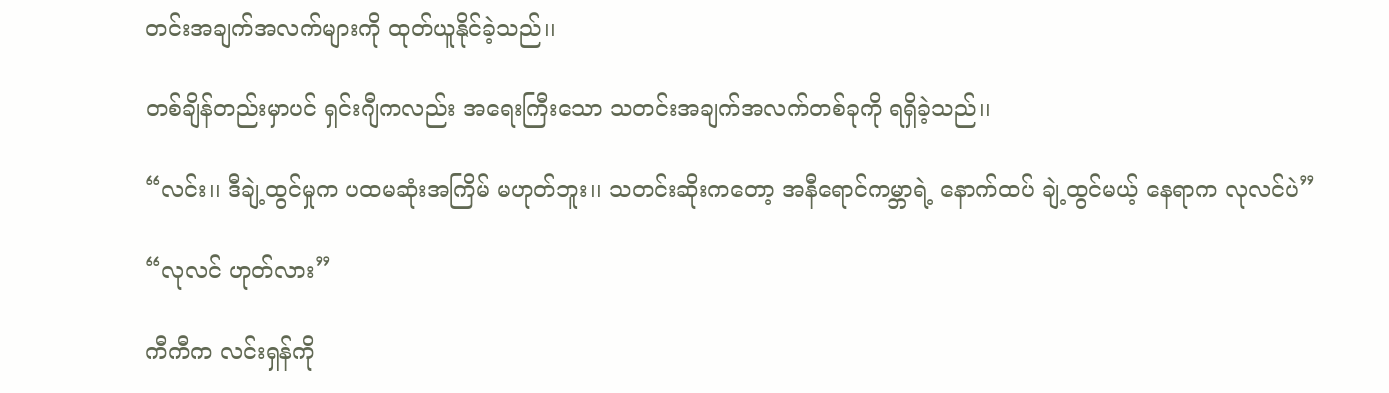တင်းအချက်အလက်များကို ထုတ်ယူနိုင်ခဲ့သည်၊၊

တစ်ချိန်တည်းမှာပင် ရှင်းဂျီကလည်း အရေးကြီးသော သတင်းအချက်အလက်တစ်ခုကို ရရှိခဲ့သည်၊၊

“လင်း၊၊ ဒီချဲ့ထွင်မှုက ပထမဆုံးအကြိမ် မဟုတ်ဘူး၊၊ သတင်းဆိုးကတော့ အနီရောင်ကမ္ဘာရဲ့ နောက်ထပ် ချဲ့ထွင်မယ့် နေရာက လုလင်ပဲ”

“လုလင် ဟုတ်လား”

ကီကီက လင်းရှန်ကို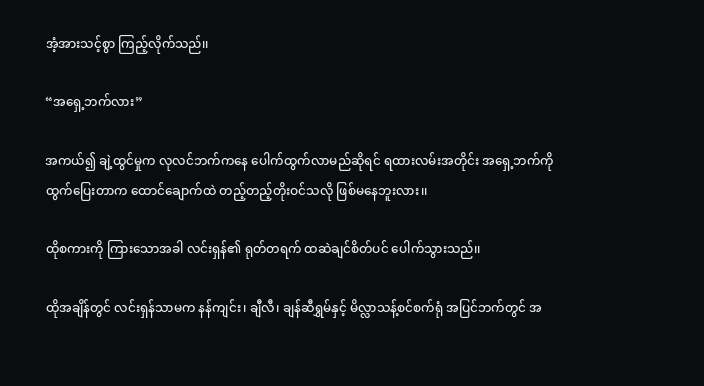အံ့အားသင့်စွာ ကြည့်လိုက်သည်၊၊

“အရှေ့ဘက်လား”

အကယ်၍ ချဲ့ထွင်မှုက လုလင်ဘက်ကနေ ပေါက်ထွက်လာမည်ဆိုရင် ရထားလမ်းအတိုင်း အရှေ့ဘက်ကို ထွက်ပြေးတာက ထောင်ချောက်ထဲ တည့်တည့်တိုးဝင်သလို ဖြစ်မနေဘူးလား၊၊

ထိုစကားကို ကြားသောအခါ လင်းရှန်၏ ရုတ်တရက် ထဆဲချင်စိတ်ပင် ပေါက်သွားသည်၊၊

ထိုအချိန်တွင် လင်းရှန်သာမက နန်ကျင်း၊ ချီလီ၊ ချန်ဆီရွှမ်နှင့် မိလ္လာသန့်စင်စက်ရုံ အပြင်ဘက်တွင် အ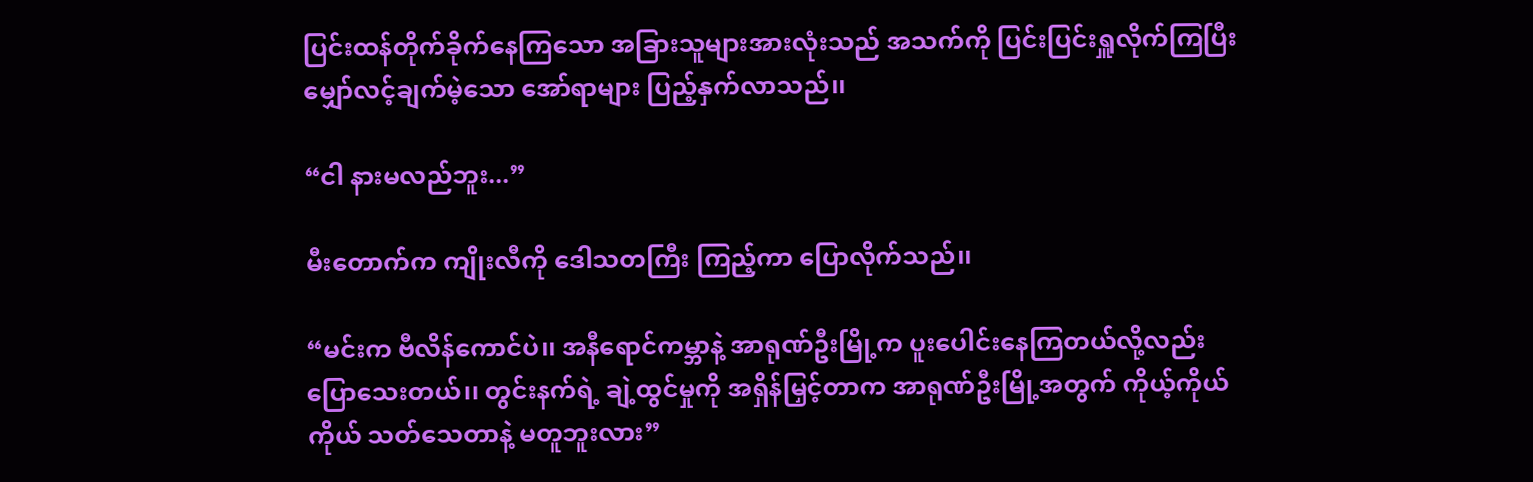ပြင်းထန်တိုက်ခိုက်နေကြသော အခြားသူများအားလုံးသည် အသက်ကို ပြင်းပြင်းရှူလိုက်ကြပြီး မျှော်လင့်ချက်မဲ့သော အော်ရာများ ပြည့်နှက်လာသည်၊၊

“ငါ နားမလည်ဘူး...”

မီးတောက်က ကျိုးလီကို ဒေါသတကြီး ကြည့်ကာ ပြောလိုက်သည်၊၊

“မင်းက ဗီလိန်ကောင်ပဲ၊၊ အနီရောင်ကမ္ဘာနဲ့ အာရုဏ်ဦးမြို့က ပူးပေါင်းနေကြတယ်လို့လည်း ပြောသေးတယ်၊၊ တွင်းနက်ရဲ့ ချဲ့ထွင်မှုကို အရှိန်မြှင့်တာက အာရုဏ်ဦးမြို့အတွက် ကိုယ့်ကိုယ်ကိုယ် သတ်သေတာနဲ့ မတူဘူးလား”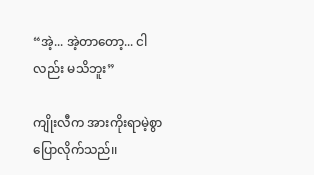“အဲ့... အဲ့တာတော့... ငါလည်း မသိဘူး”

ကျိုးလီက အားကိုးရာမဲ့စွာ ပြောလိုက်သည်၊၊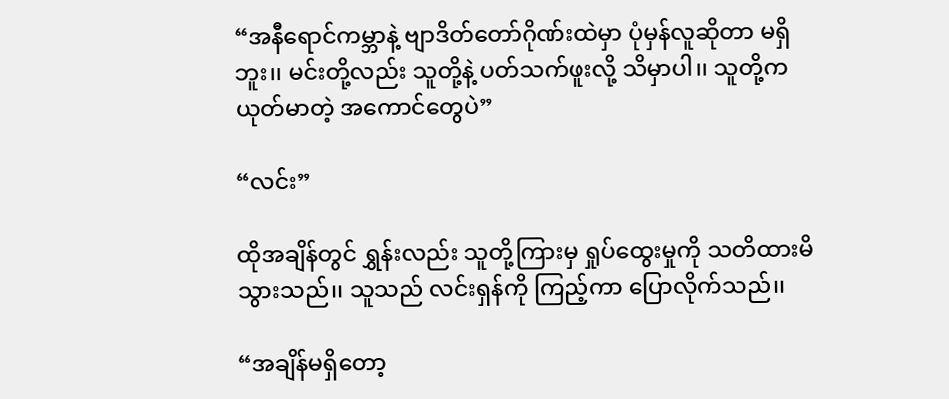“အနီရောင်ကမ္ဘာနဲ့ ဗျာဒိတ်တော်ဂိုဏ်းထဲမှာ ပုံမှန်လူဆိုတာ မရှိဘူး၊၊ မင်းတို့လည်း သူတို့နဲ့ ပတ်သက်ဖူးလို့ သိမှာပါ၊၊ သူတို့က ယုတ်မာတဲ့ အကောင်တွေပဲ”

“လင်း”

ထိုအချိန်တွင် ရွှန်းလည်း သူတို့ကြားမှ ရှုပ်ထွေးမှုကို သတိထားမိသွားသည်၊၊ သူသည် လင်းရှန်ကို ကြည့်ကာ ပြောလိုက်သည်၊၊

“အချိန်မရှိတော့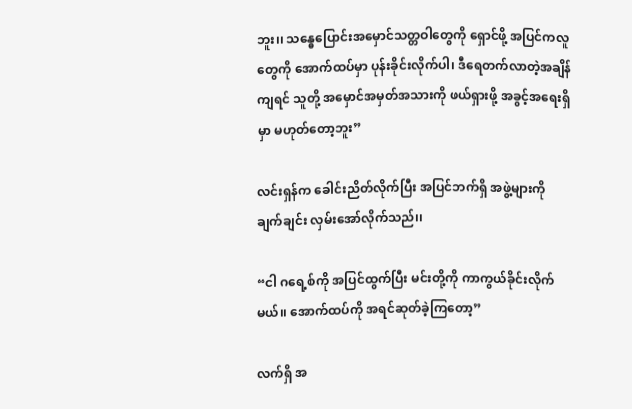ဘူး၊၊ သန္ဓေပြောင်းအမှောင်သတ္တဝါတွေကို ရှောင်ဖို့ အပြင်ကလူတွေကို အောက်ထပ်မှာ ပုန်းခိုင်းလိုက်ပါ၊ ဒီရေတက်လာတဲ့အချိန်ကျရင် သူတို့ အမှောင်အမှတ်အသားကို ဖယ်ရှားဖို့ အခွင့်အရေးရှိမှာ မဟုတ်တော့ဘူး”

လင်းရှန်က ခေါင်းညိတ်လိုက်ပြီး အပြင်ဘက်ရှိ အဖွဲ့များကို ချက်ချင်း လှမ်းအော်လိုက်သည်၊၊

“ငါ ဂရေ့စ်ကို အပြင်ထွက်ပြီး မင်းတို့ကို ကာကွယ်ခိုင်းလိုက်မယ်၊၊ အောက်ထပ်ကို အရင်ဆုတ်ခဲ့ကြတော့”

လက်ရှိ အ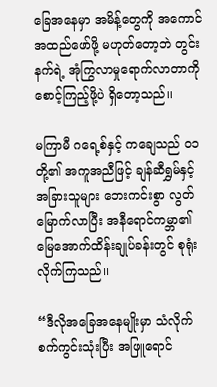ခြေအနေမှာ အမိန့်တွေကို အကောင်အထည်ဖော်ဖို့ မဟုတ်တော့ဘဲ တွင်းနက်ရဲ့ အုံကြွလာမှုရောက်လာတာကို စောင့်ကြည့်ဖို့ပဲ ရှိတော့သည်၊၊

မကြာမီ ဂရေ့စ်နှင့် ကချေသည် ၀၁ တို့၏ အကူအညီဖြင့် ချန်ဆီရွှမ်နှင့် အခြားသူများ ဘေးကင်းစွာ လွတ်မြောက်လာပြီး အနီရောင်ကမ္ဘာ၏ မြေအောက်ထိန်းချုပ်ခန်းတွင် စုရုံးလိုက်ကြသည်၊၊

“ဒီလိုအခြေအနေမျိုးမှာ သံလိုက်စက်ကွင်းသုံးပြီး အဖြူရောင်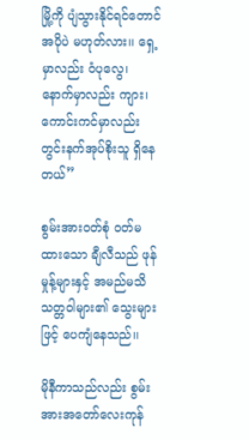မြို့ကို ပျံသွားနိုင်ရင်တောင် အပိုပဲ မဟုတ်လား၊၊ ရှေ့မှာလည်း ဝံပုလွေ၊ နောက်မှာလည်း ကျား၊ ကောင်းကင်မှာလည်း တွင်းနက်အုပ်စိုးသူ ရှိနေတယ်”

စွမ်းအားဝတ်စုံ ဝတ်မထားသော ချီလီသည် ဖုန်မှုန့်များနှင့် အမည်မသိသတ္တဝါများ၏ သွေးများဖြင့် ပေကျံနေသည်၊၊

မိုနီကာသည်လည်း စွမ်းအားအတော်လေးကုန်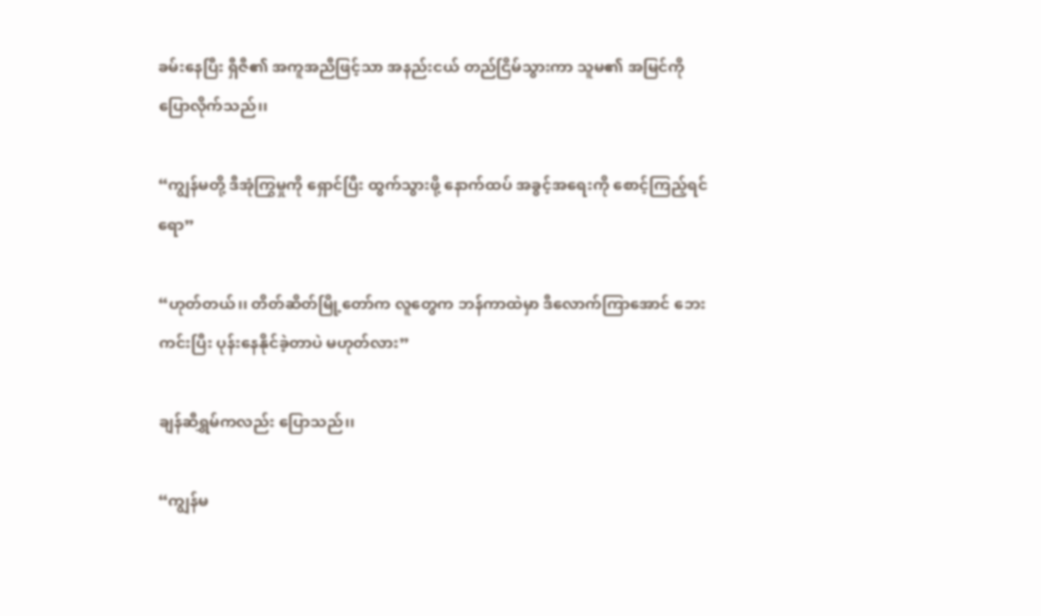ခမ်းနေပြီး ရှီဇီ၏ အကူအညီဖြင့်သာ အနည်းငယ် တည်ငြိမ်သွားကာ သူမ၏ အမြင်ကို ပြောလိုက်သည်၊၊

“ကျွန်မတို့ ဒီအုံကြွမှုကို ရှောင်ပြီး ထွက်သွားဖို့ နောက်ထပ် အခွင့်အရေးကို စောင့်ကြည့်ရင်ရော”

“ဟုတ်တယ်၊၊ တိတ်ဆိတ်မြို့တော်က လူတွေက ဘန်ကာထဲမှာ ဒီလောက်ကြာအောင် ဘေးကင်းပြီး ပုန်းနေနိုင်ခဲ့တာပဲ မဟုတ်လား”

ချန်ဆီရွှမ်ကလည်း ပြောသည်၊၊

“ကျွန်မ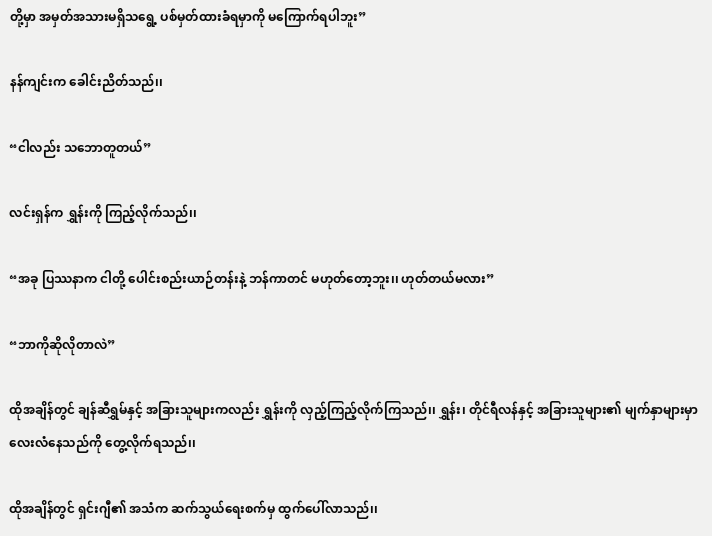တို့မှာ အမှတ်အသားမရှိသရွေ့ ပစ်မှတ်ထားခံရမှာကို မကြောက်ရပါဘူး”

နန်ကျင်းက ခေါင်းညိတ်သည်၊၊

“ငါလည်း သဘောတူတယ်”

လင်းရှန်က ရွှန်းကို ကြည့်လိုက်သည်၊၊

“အခု ပြဿနာက ငါတို့ ပေါင်းစည်းယာဉ်တန်းနဲ့ ဘန်ကာတင် မဟုတ်တော့ဘူး၊၊ ဟုတ်တယ်မလား”

“ဘာကိုဆိုလိုတာလဲ”

ထိုအချိန်တွင် ချန်ဆီရွှမ်နှင့် အခြားသူများကလည်း ရွှန်းကို လှည့်ကြည့်လိုက်ကြသည်၊၊ ရွှန်း၊ တိုင်ရီလန်နှင့် အခြားသူများ၏ မျက်နှာများမှာ လေးလံနေသည်ကို တွေ့လိုက်ရသည်၊၊

ထိုအချိန်တွင် ရှင်းဂျီ၏ အသံက ဆက်သွယ်ရေးစက်မှ ထွက်ပေါ်လာသည်၊၊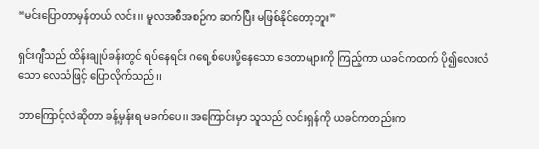“မင်းပြောတာမှန်တယ် လင်း၊၊ မူလအစီအစဉ်က ဆက်ပြီး မဖြစ်နိုင်တော့ဘူး”

ရှင်းဂျီသည် ထိန်းချုပ်ခန်းတွင် ရပ်နေရင်း ဂရေ့စ်ပေးပို့နေသော ဒေတာများကို ကြည့်ကာ ယခင်ကထက် ပို၍လေးလံသော လေသံဖြင့် ပြောလိုက်သည်၊၊

ဘာကြောင့်လဲဆိုတာ ခန့်မှန်းရ မခက်ပေ၊၊ အကြောင်းမှာ သူသည် လင်းရှန်ကို ယခင်ကတည်းက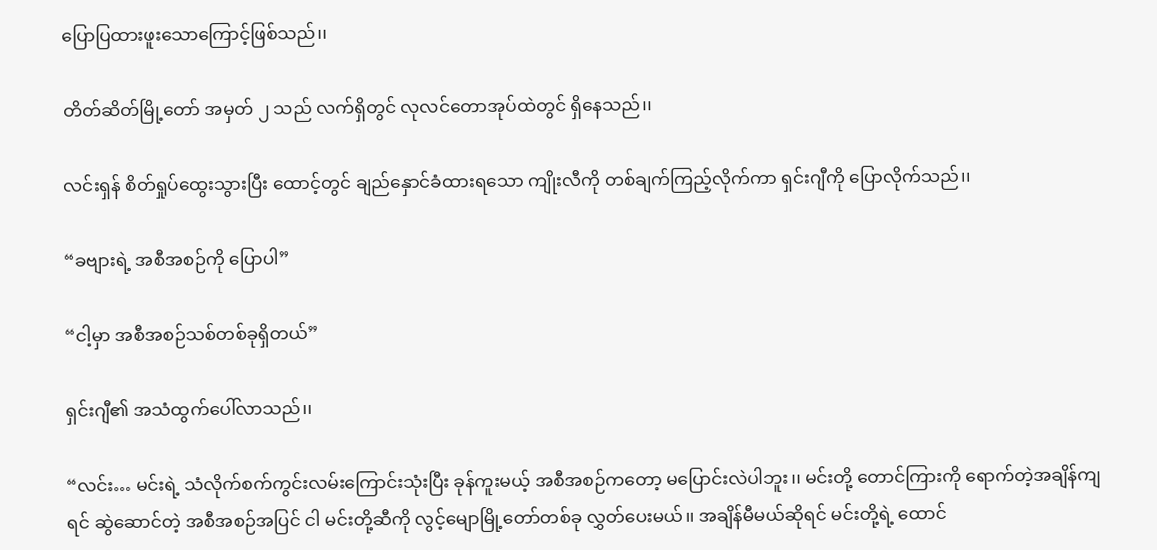ပြောပြထားဖူးသောကြောင့်ဖြစ်သည်၊၊

တိတ်ဆိတ်မြို့တော် အမှတ် ၂ သည် လက်ရှိတွင် လုလင်တောအုပ်ထဲတွင် ရှိနေသည်၊၊

လင်းရှန် စိတ်ရှုပ်ထွေးသွားပြီး ထောင့်တွင် ချည်နှောင်ခံထားရသော ကျိုးလီကို တစ်ချက်ကြည့်လိုက်ကာ ရှင်းဂျီကို ပြောလိုက်သည်၊၊

“ခဗျားရဲ့ အစီအစဉ်ကို ပြောပါ”

“ငါ့မှာ အစီအစဉ်သစ်တစ်ခုရှိတယ်”

ရှင်းဂျီ၏ အသံထွက်ပေါ်လာသည်၊၊

“လင်း… မင်းရဲ့ သံလိုက်စက်ကွင်းလမ်းကြောင်းသုံးပြီး ခုန်ကူးမယ့် အစီအစဉ်ကတော့ မပြောင်းလဲပါဘူး၊၊ မင်းတို့ တောင်ကြားကို ရောက်တဲ့အချိန်ကျရင် ဆွဲဆောင်တဲ့ အစီအစဉ်အပြင် ငါ မင်းတို့ဆီကို လွင့်မျောမြို့တော်တစ်ခု လွှတ်ပေးမယ်၊၊ အချိန်မီမယ်ဆိုရင် မင်းတို့ရဲ့ ထောင်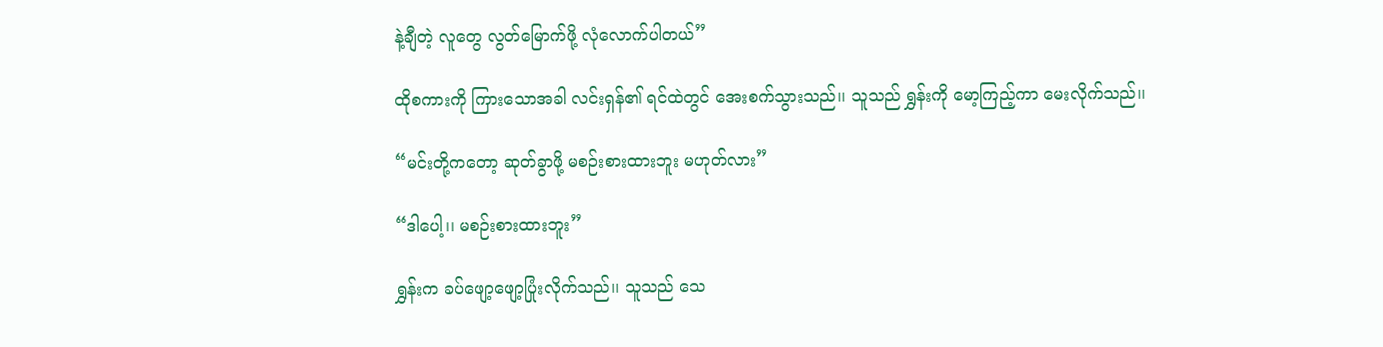နဲ့ချီတဲ့ လူတွေ လွတ်မြောက်ဖို့ လုံလောက်ပါတယ်”

ထိုစကားကို ကြားသောအခါ လင်းရှန်၏ ရင်ထဲတွင် အေးစက်သွားသည်၊၊ သူသည် ရွှန်းကို မော့ကြည့်ကာ မေးလိုက်သည်၊၊

“မင်းတို့ကတော့ ဆုတ်ခွာဖို့ မစဉ်းစားထားဘူး မဟုတ်လား”

“ဒါပေါ့၊၊ မစဉ်းစားထားဘူး”

ရွှန်းက ခပ်ဖျော့ဖျော့ပြုံးလိုက်သည်၊၊ သူသည် သေ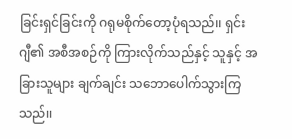ခြင်းရှင်ခြင်းကို ဂရုမစိုက်တော့ပုံရသည်၊၊ ရှင်းဂျီ၏ အစီအစဉ်ကို ကြားလိုက်သည်နှင့် သူနှင့် အခြားသူများ ချက်ချင်း သဘောပေါက်သွားကြသည်၊၊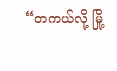“တကယ်လို့ မြို့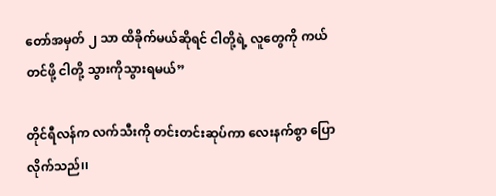တော်အမှတ် ၂ သာ ထိခိုက်မယ်ဆိုရင် ငါတို့ရဲ့ လူတွေကို ကယ်တင်ဖို့ ငါတို့ သွားကိုသွားရမယ်”

တိုင်ရီလန်က လက်သီးကို တင်းတင်းဆုပ်ကာ လေးနက်စွာ ပြောလိုက်သည်၊၊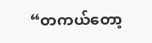“တကယ်တော့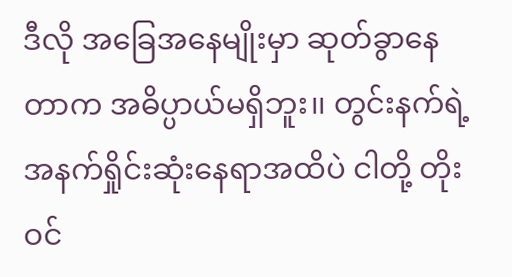ဒီလို အခြေအနေမျိုးမှာ ဆုတ်ခွာနေတာက အဓိပ္ပာယ်မရှိဘူး၊၊ တွင်းနက်ရဲ့ အနက်ရှိုင်းဆုံးနေရာအထိပဲ ငါတို့ တိုးဝင်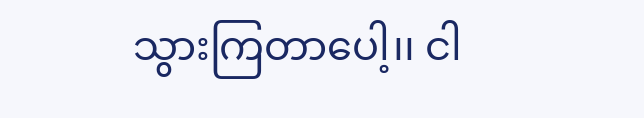သွားကြတာပေါ့၊၊ ငါ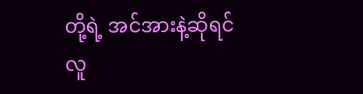တို့ရဲ့ အင်အားနဲ့ဆိုရင် လူ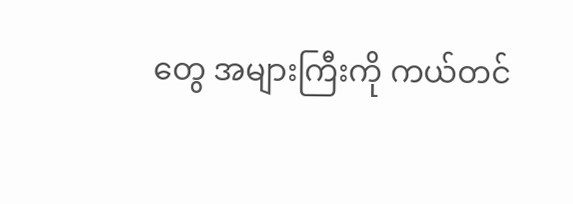တွေ အများကြီးကို ကယ်တင်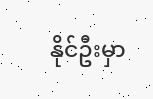နိုင်ဦးမှာ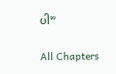ပါ”

All Chapters